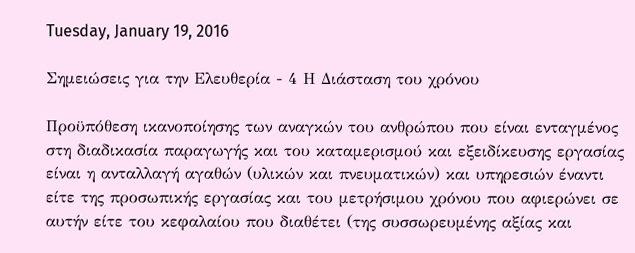Tuesday, January 19, 2016

Σημειώσεις για την Ελευθερία - 4 Η Διάσταση του χρόνου

Προϋπόθεση ικανοποίησης των αναγκών του ανθρώπου που είναι ενταγμένος στη διαδικασία παραγωγής και του καταμερισμού και εξειδίκευσης εργασίας είναι η ανταλλαγή αγαθών (υλικών και πνευματικών) και υπηρεσιών έναντι είτε της προσωπικής εργασίας και του μετρήσιμου χρόνου που αφιερώνει σε αυτήν είτε του κεφαλαίου που διαθέτει (της συσσωρευμένης αξίας και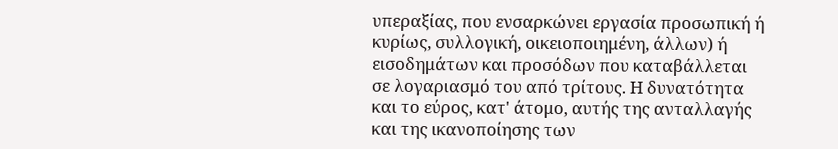υπεραξίας, που ενσαρκώνει εργασία προσωπική ή κυρίως, συλλογική, οικειοποιημένη, άλλων) ή εισοδημάτων και προσόδων που καταβάλλεται σε λογαριασμό του από τρίτους. Η δυνατότητα και το εύρος, κατ' άτομο, αυτής της ανταλλαγής και της ικανοποίησης των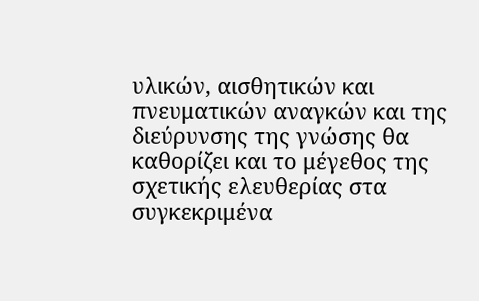υλικών, αισθητικών και πνευματικών αναγκών και της διεύρυνσης της γνώσης θα καθορίζει και το μέγεθος της σχετικής ελευθερίας στα συγκεκριμένα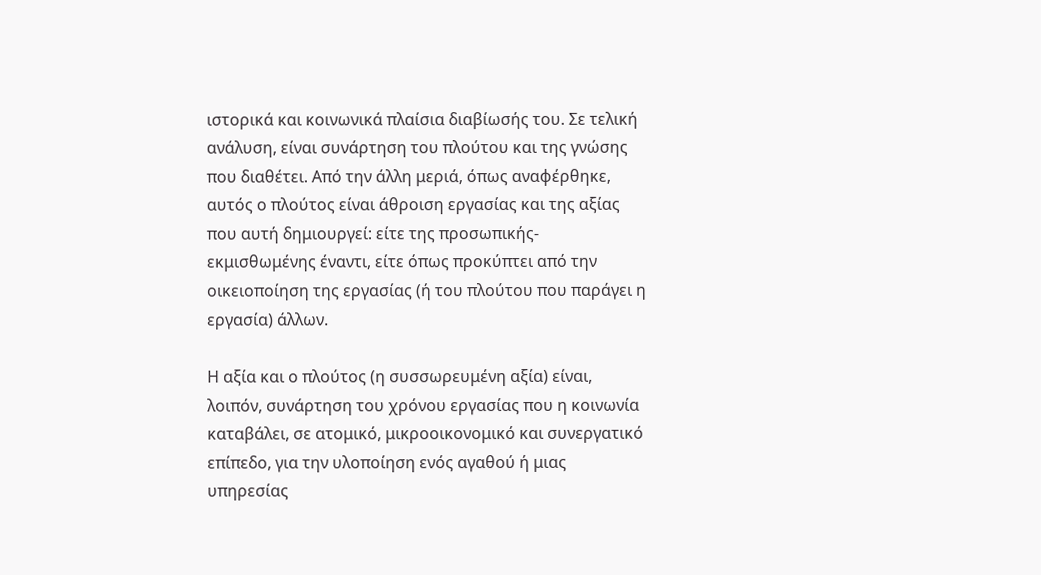ιστορικά και κοινωνικά πλαίσια διαβίωσής του. Σε τελική ανάλυση, είναι συνάρτηση του πλούτου και της γνώσης που διαθέτει. Από την άλλη μεριά, όπως αναφέρθηκε, αυτός ο πλούτος είναι άθροιση εργασίας και της αξίας που αυτή δημιουργεί: είτε της προσωπικής-εκμισθωμένης έναντι, είτε όπως προκύπτει από την οικειοποίηση της εργασίας (ή του πλούτου που παράγει η εργασία) άλλων.

Η αξία και ο πλούτος (η συσσωρευμένη αξία) είναι, λοιπόν, συνάρτηση του χρόνου εργασίας που η κοινωνία καταβάλει, σε ατομικό, μικροοικονομικό και συνεργατικό επίπεδο, για την υλοποίηση ενός αγαθού ή μιας υπηρεσίας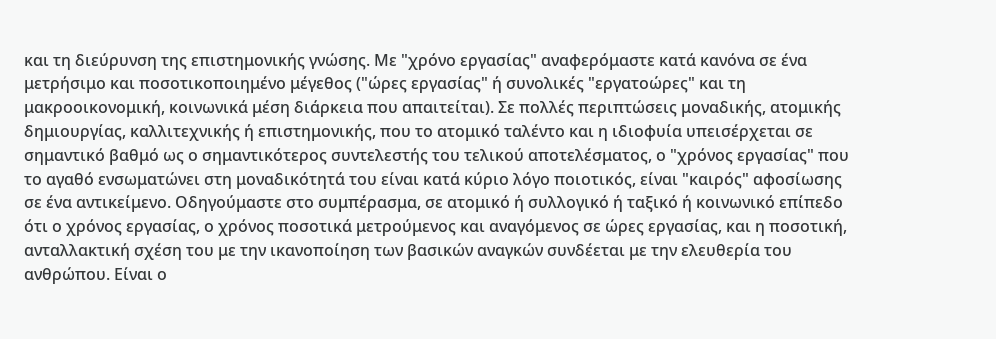και τη διεύρυνση της επιστημονικής γνώσης. Με "χρόνο εργασίας" αναφερόμαστε κατά κανόνα σε ένα μετρήσιμο και ποσοτικοποιημένο μέγεθος ("ώρες εργασίας" ή συνολικές "εργατοώρες" και τη μακροοικονομική, κοινωνικά μέση διάρκεια που απαιτείται). Σε πολλές περιπτώσεις μοναδικής, ατομικής δημιουργίας, καλλιτεχνικής ή επιστημονικής, που το ατομικό ταλέντο και η ιδιοφυία υπεισέρχεται σε σημαντικό βαθμό ως ο σημαντικότερος συντελεστής του τελικού αποτελέσματος, ο "χρόνος εργασίας" που το αγαθό ενσωματώνει στη μοναδικότητά του είναι κατά κύριο λόγο ποιοτικός, είναι "καιρός" αφοσίωσης σε ένα αντικείμενο. Οδηγούμαστε στο συμπέρασμα, σε ατομικό ή συλλογικό ή ταξικό ή κοινωνικό επίπεδο ότι ο χρόνος εργασίας, ο χρόνος ποσοτικά μετρούμενος και αναγόμενος σε ώρες εργασίας, και η ποσοτική, ανταλλακτική σχέση του με την ικανοποίηση των βασικών αναγκών συνδέεται με την ελευθερία του ανθρώπου. Είναι ο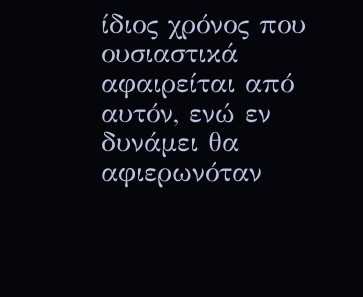ίδιος χρόνος που ουσιαστικά αφαιρείται από αυτόν, ενώ εν δυνάμει θα αφιερωνόταν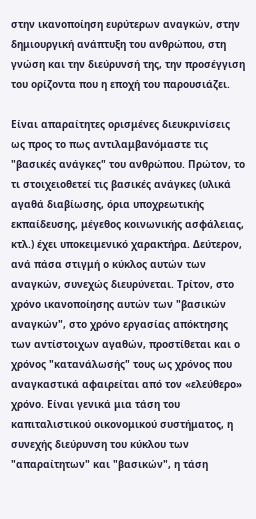στην ικανοποίηση ευρύτερων αναγκών, στην δημιουργική ανάπτυξη του ανθρώπου, στη γνώση και την διεύρυνσή της, την προσέγγιση του ορίζοντα που η εποχή του παρουσιάζει.

Είναι απαραίτητες ορισμένες διευκρινίσεις ως προς το πως αντιλαμβανόμαστε τις "βασικές ανάγκες" του ανθρώπου. Πρώτον, το τι στοιχειοθετεί τις βασικές ανάγκες (υλικά αγαθά διαβίωσης, όρια υποχρεωτικής εκπαίδευσης, μέγεθος κοινωνικής ασφάλειας, κτλ.) έχει υποκειμενικό χαρακτήρα. Δεύτερον, ανά πάσα στιγμή ο κύκλος αυτών των αναγκών, συνεχώς διευρύνεται. Τρίτον, στο χρόνο ικανοποίησης αυτών των "βασικών αναγκών", στο χρόνο εργασίας απόκτησης των αντίστοιχων αγαθών, προστίθεται και ο χρόνος "κατανάλωσής" τους ως χρόνος που αναγκαστικά αφαιρείται από τον «ελεύθερο» χρόνο. Είναι γενικά μια τάση του καπιταλιστικού οικονομικού συστήματος, η συνεχής διεύρυνση του κύκλου των "απαραίτητων" και "βασικών", η τάση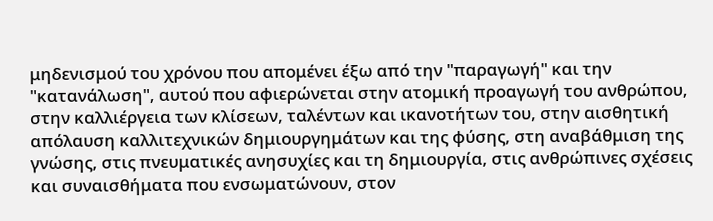μηδενισμού του χρόνου που απομένει έξω από την "παραγωγή" και την "κατανάλωση", αυτού που αφιερώνεται στην ατομική προαγωγή του ανθρώπου, στην καλλιέργεια των κλίσεων, ταλέντων και ικανοτήτων του, στην αισθητική απόλαυση καλλιτεχνικών δημιουργημάτων και της φύσης, στη αναβάθμιση της γνώσης, στις πνευματικές ανησυχίες και τη δημιουργία, στις ανθρώπινες σχέσεις και συναισθήματα που ενσωματώνουν, στον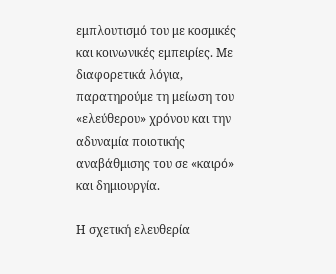εμπλουτισμό του με κοσμικές και κοινωνικές εμπειρίες. Με διαφορετικά λόγια, παρατηρούμε τη μείωση του «ελεύθερου» χρόνου και την αδυναμία ποιοτικής αναβάθμισης του σε «καιρό» και δημιουργία.

Η σχετική ελευθερία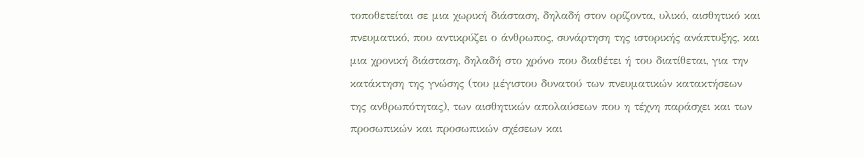τοποθετείται σε μια χωρική διάσταση, δηλαδή στον ορίζοντα, υλικό, αισθητικό και πνευματικό, που αντικρύζει ο άνθρωπος, συνάρτηση της ιστορικής ανάπτυξης, και μια χρονική διάσταση, δηλαδή στο χρόνο που διαθέτει ή του διατίθεται, για την κατάκτηση της γνώσης (του μέγιστου δυνατού των πνευματικών κατακτήσεων της ανθρωπότητας), των αισθητικών απολαύσεων που η τέχνη παράσχει και των προσωπικών και προσωπικών σχέσεων και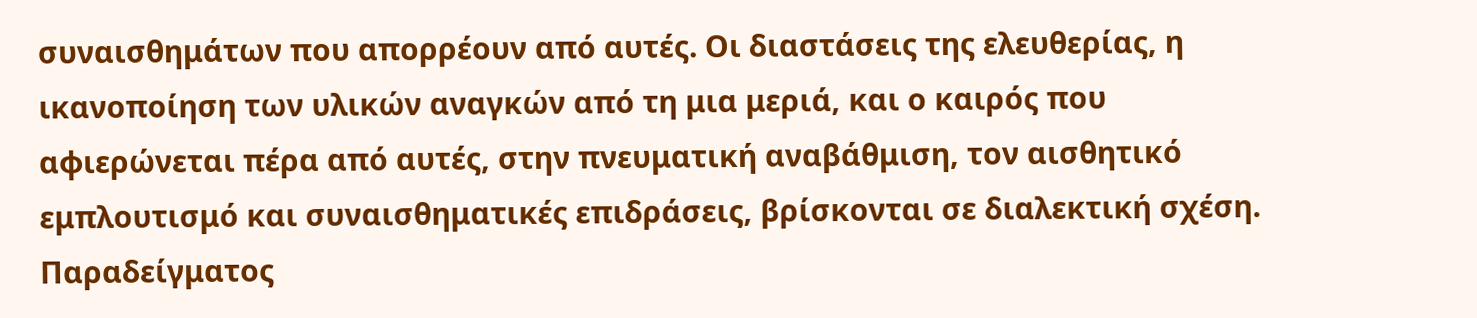συναισθημάτων που απορρέουν από αυτές. Οι διαστάσεις της ελευθερίας, η ικανοποίηση των υλικών αναγκών από τη μια μεριά, και ο καιρός που αφιερώνεται πέρα από αυτές, στην πνευματική αναβάθμιση, τον αισθητικό εμπλουτισμό και συναισθηματικές επιδράσεις, βρίσκονται σε διαλεκτική σχέση. Παραδείγματος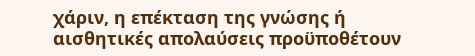χάριν, η επέκταση της γνώσης ή αισθητικές απολαύσεις προϋποθέτουν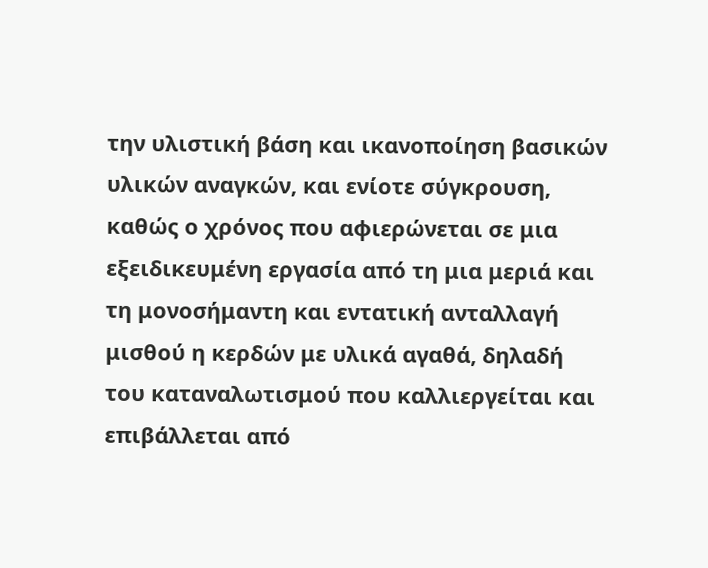την υλιστική βάση και ικανοποίηση βασικών υλικών αναγκών, και ενίοτε σύγκρουση, καθώς ο χρόνος που αφιερώνεται σε μια εξειδικευμένη εργασία από τη μια μεριά και τη μονοσήμαντη και εντατική ανταλλαγή μισθού η κερδών με υλικά αγαθά, δηλαδή του καταναλωτισμού που καλλιεργείται και επιβάλλεται από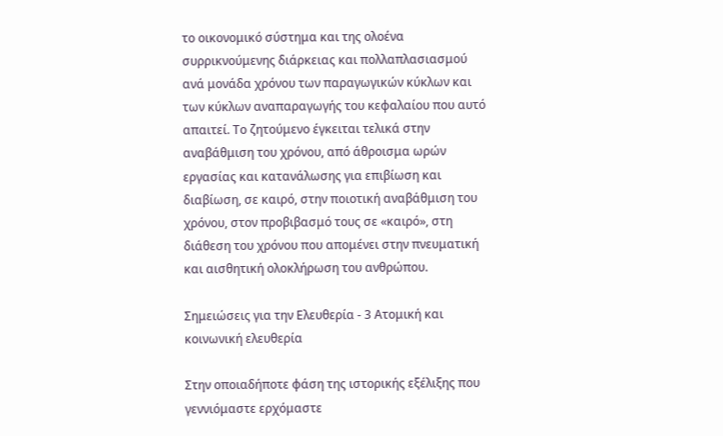το οικονομικό σύστημα και της ολοένα συρρικνούμενης διάρκειας και πολλαπλασιασμού ανά μονάδα χρόνου των παραγωγικών κύκλων και των κύκλων αναπαραγωγής του κεφαλαίου που αυτό απαιτεί. Το ζητούμενο έγκειται τελικά στην αναβάθμιση του χρόνου, από άθροισμα ωρών εργασίας και κατανάλωσης για επιβίωση και διαβίωση, σε καιρό, στην ποιοτική αναβάθμιση του χρόνου, στον προβιβασμό τους σε «καιρό», στη διάθεση του χρόνου που απομένει στην πνευματική και αισθητική ολοκλήρωση του ανθρώπου.

Σημειώσεις για την Ελευθερία - 3 Ατομική και κοινωνική ελευθερία

Στην οποιαδήποτε φάση της ιστορικής εξέλιξης που γεννιόμαστε ερχόμαστε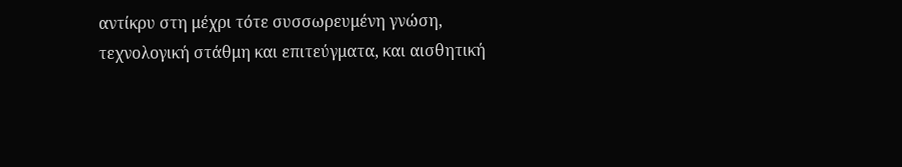αντίκρυ στη μέχρι τότε συσσωρευμένη γνώση, τεχνολογική στάθμη και επιτεύγματα, και αισθητική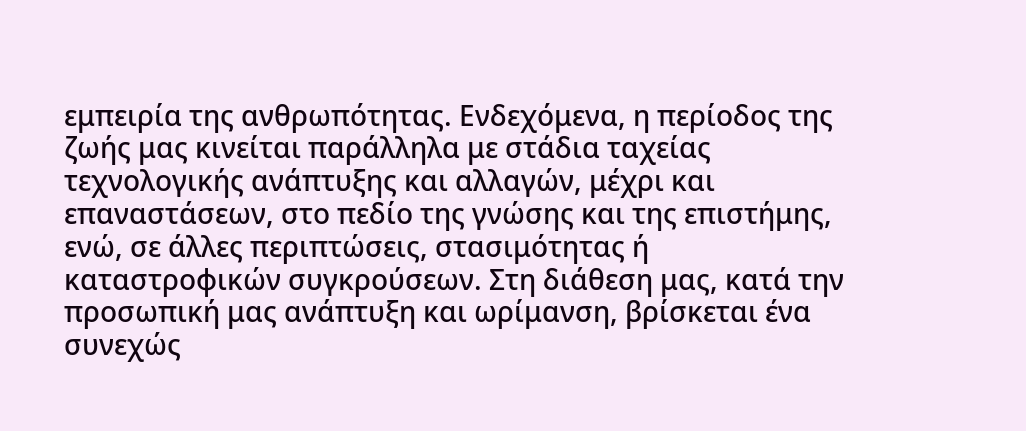εμπειρία της ανθρωπότητας. Ενδεχόμενα, η περίοδος της ζωής μας κινείται παράλληλα με στάδια ταχείας τεχνολογικής ανάπτυξης και αλλαγών, μέχρι και επαναστάσεων, στο πεδίο της γνώσης και της επιστήμης, ενώ, σε άλλες περιπτώσεις, στασιμότητας ή καταστροφικών συγκρούσεων. Στη διάθεση μας, κατά την προσωπική μας ανάπτυξη και ωρίμανση, βρίσκεται ένα συνεχώς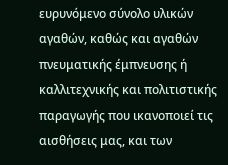ευρυνόμενο σύνολο υλικών αγαθών, καθώς και αγαθών πνευματικής έμπνευσης ή καλλιτεχνικής και πολιτιστικής παραγωγής που ικανοποιεί τις αισθήσεις μας, και των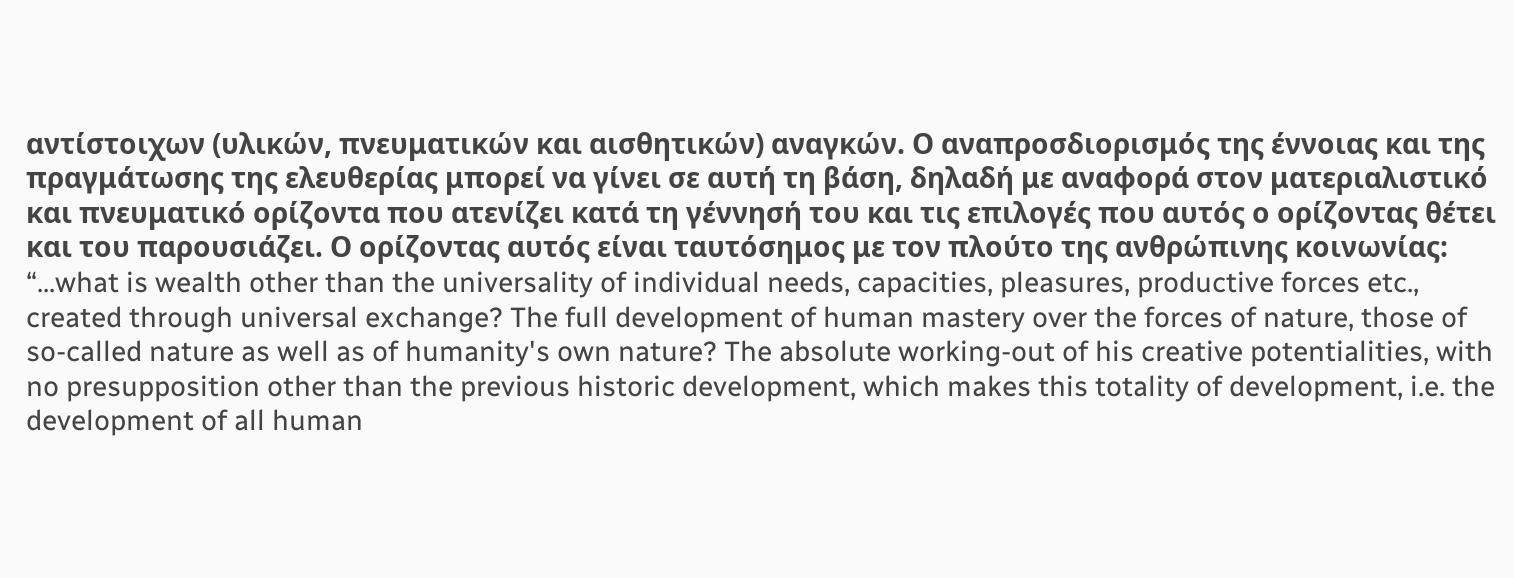αντίστοιχων (υλικών, πνευματικών και αισθητικών) αναγκών. Ο αναπροσδιορισμός της έννοιας και της πραγμάτωσης της ελευθερίας μπορεί να γίνει σε αυτή τη βάση, δηλαδή με αναφορά στον ματεριαλιστικό και πνευματικό ορίζοντα που ατενίζει κατά τη γέννησή του και τις επιλογές που αυτός ο ορίζοντας θέτει και του παρουσιάζει. Ο ορίζοντας αυτός είναι ταυτόσημος με τον πλούτο της ανθρώπινης κοινωνίας: “...what is wealth other than the universality of individual needs, capacities, pleasures, productive forces etc., created through universal exchange? The full development of human mastery over the forces of nature, those of so-called nature as well as of humanity's own nature? The absolute working-out of his creative potentialities, with no presupposition other than the previous historic development, which makes this totality of development, i.e. the development of all human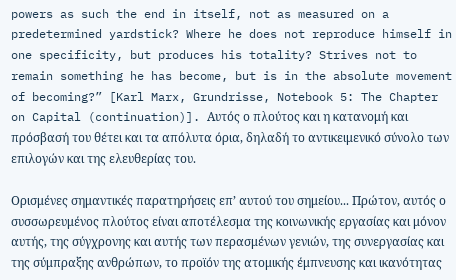powers as such the end in itself, not as measured on a predetermined yardstick? Where he does not reproduce himself in one specificity, but produces his totality? Strives not to remain something he has become, but is in the absolute movement of becoming?” [Karl Marx, Grundrisse, Notebook 5: The Chapter on Capital (continuation)]. Αυτός ο πλούτος και η κατανομή και πρόσβασή του θέτει και τα απόλυτα όρια, δηλαδή το αντικειμενικό σύνολο των επιλογών και της ελευθερίας του.

Ορισμένες σημαντικές παρατηρήσεις επ’ αυτού του σημείου... Πρώτον, αυτός ο συσσωρευμένος πλούτος είναι αποτέλεσμα της κοινωνικής εργασίας και μόνον αυτής, της σύγχρονης και αυτής των περασμένων γενιών, της συνεργασίας και της σύμπραξης ανθρώπων, το προϊόν της ατομικής έμπνευσης και ικανότητας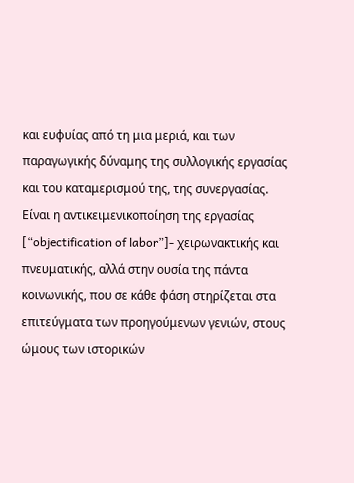και ευφυίας από τη μια μεριά, και των παραγωγικής δύναμης της συλλογικής εργασίας και του καταμερισμού της, της συνεργασίας. Είναι η αντικειμενικοποίηση της εργασίας [“objectification of labor”]- χειρωνακτικής και πνευματικής, αλλά στην ουσία της πάντα κοινωνικής, που σε κάθε φάση στηρίζεται στα επιτεύγματα των προηγούμενων γενιών, στους ώμους των ιστορικών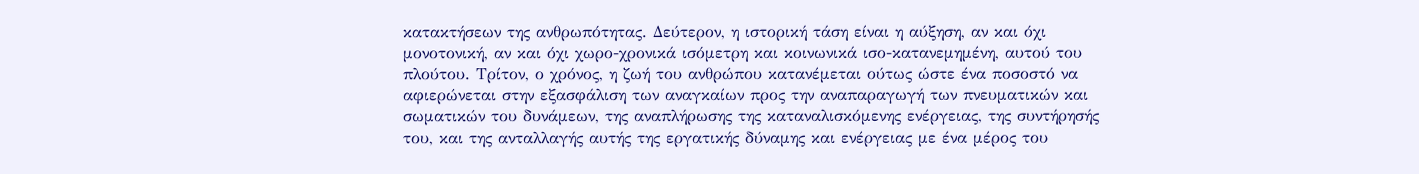κατακτήσεων της ανθρωπότητας. Δεύτερον, η ιστορική τάση είναι η αύξηση, αν και όχι μονοτονική, αν και όχι χωρο-χρονικά ισόμετρη και κοινωνικά ισο-κατανεμημένη, αυτού του πλούτου. Τρίτον, ο χρόνος, η ζωή του ανθρώπου κατανέμεται ούτως ώστε ένα ποσοστό να αφιερώνεται στην εξασφάλιση των αναγκαίων προς την αναπαραγωγή των πνευματικών και σωματικών του δυνάμεων, της αναπλήρωσης της καταναλισκόμενης ενέργειας, της συντήρησής του, και της ανταλλαγής αυτής της εργατικής δύναμης και ενέργειας με ένα μέρος του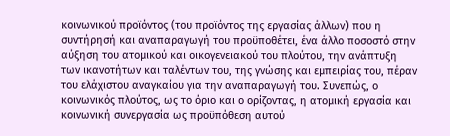κοινωνικού προϊόντος (του προϊόντος της εργασίας άλλων) που η συντήρησή και αναπαραγωγή του προϋποθέτει, ένα άλλο ποσοστό στην αύξηση του ατομικού και οικογενειακού του πλούτου, την ανάπτυξη των ικανοτήτων και ταλέντων του, της γνώσης και εμπειρίας του, πέραν του ελάχιστου αναγκαίου για την αναπαραγωγή του. Συνεπώς, ο κοινωνικός πλούτος, ως το όριο και ο ορίζοντας, η ατομική εργασία και κοινωνική συνεργασία ως προϋπόθεση αυτού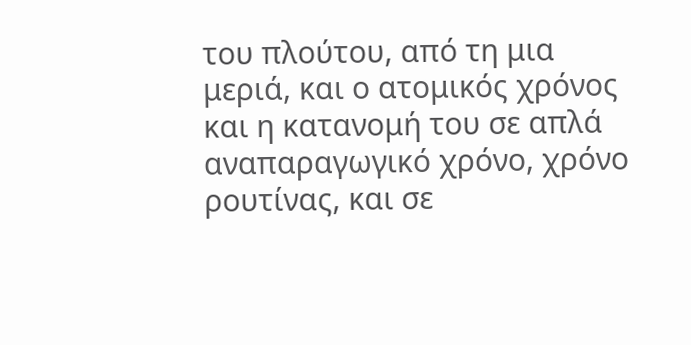του πλούτου, από τη μια μεριά, και ο ατομικός χρόνος και η κατανομή του σε απλά αναπαραγωγικό χρόνο, χρόνο ρουτίνας, και σε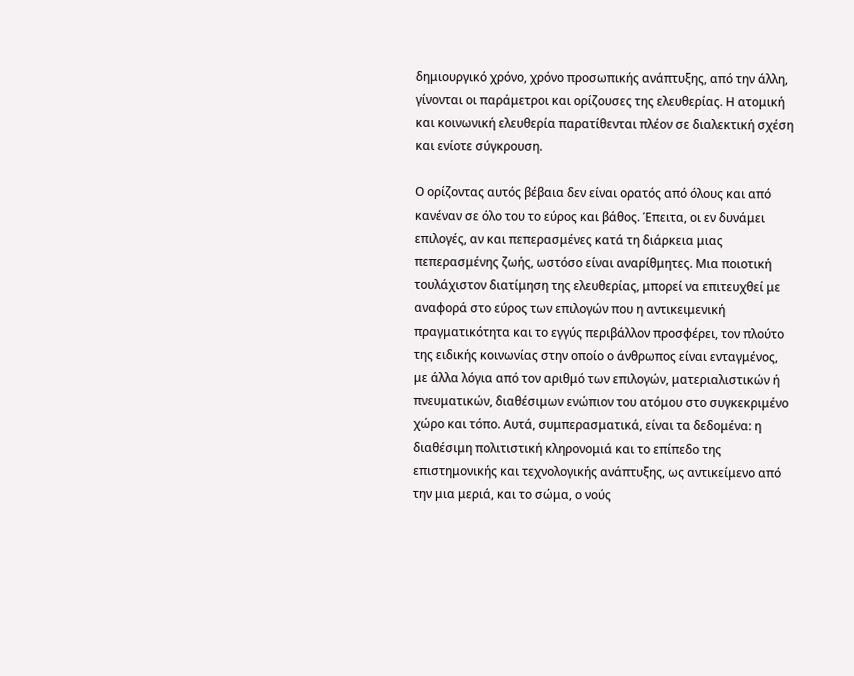δημιουργικό χρόνο, χρόνο προσωπικής ανάπτυξης, από την άλλη, γίνονται οι παράμετροι και ορίζουσες της ελευθερίας. Η ατομική και κοινωνική ελευθερία παρατίθενται πλέον σε διαλεκτική σχέση και ενίοτε σύγκρουση.

Ο ορίζοντας αυτός βέβαια δεν είναι ορατός από όλους και από κανέναν σε όλο του το εύρος και βάθος. Έπειτα, οι εν δυνάμει επιλογές, αν και πεπερασμένες κατά τη διάρκεια μιας πεπερασμένης ζωής, ωστόσο είναι αναρίθμητες. Μια ποιοτική τουλάχιστον διατίμηση της ελευθερίας, μπορεί να επιτευχθεί με αναφορά στο εύρος των επιλογών που η αντικειμενική πραγματικότητα και το εγγύς περιβάλλον προσφέρει, τον πλούτο της ειδικής κοινωνίας στην οποίο ο άνθρωπος είναι ενταγμένος, με άλλα λόγια από τον αριθμό των επιλογών, ματεριαλιστικών ή πνευματικών, διαθέσιμων ενώπιον του ατόμου στο συγκεκριμένο χώρο και τόπο. Αυτά, συμπερασματικά, είναι τα δεδομένα: η διαθέσιμη πολιτιστική κληρονομιά και το επίπεδο της επιστημονικής και τεχνολογικής ανάπτυξης, ως αντικείμενο από την μια μεριά, και το σώμα, ο νούς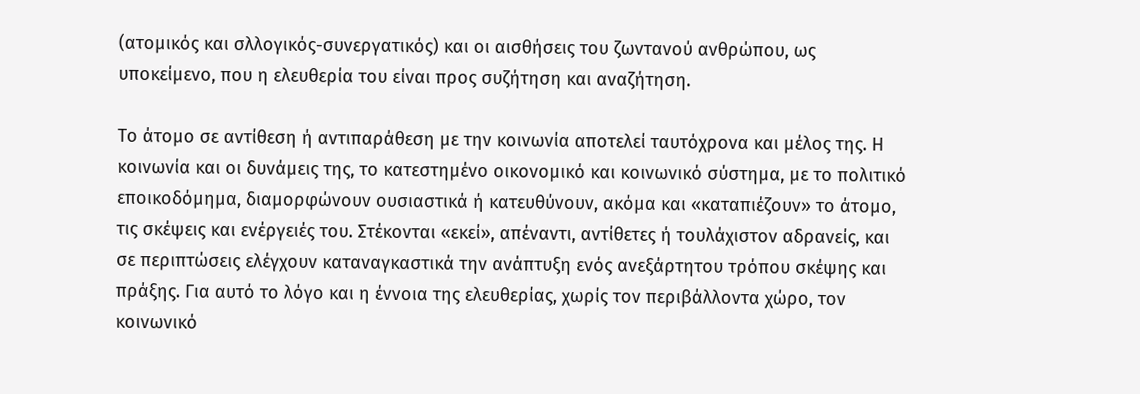(ατομικός και σλλογικός-συνεργατικός) και οι αισθήσεις του ζωντανού ανθρώπου, ως υποκείμενο, που η ελευθερία του είναι προς συζήτηση και αναζήτηση.

Το άτομο σε αντίθεση ή αντιπαράθεση με την κοινωνία αποτελεί ταυτόχρονα και μέλος της. Η κοινωνία και οι δυνάμεις της, το κατεστημένο οικονομικό και κοινωνικό σύστημα, με το πολιτικό εποικοδόμημα, διαμορφώνουν ουσιαστικά ή κατευθύνουν, ακόμα και «καταπιέζουν» το άτομο, τις σκέψεις και ενέργειές του. Στέκονται «εκεί», απέναντι, αντίθετες ή τουλάχιστον αδρανείς, και σε περιπτώσεις ελέγχουν καταναγκαστικά την ανάπτυξη ενός ανεξάρτητου τρόπου σκέψης και πράξης. Για αυτό το λόγο και η έννοια της ελευθερίας, χωρίς τον περιβάλλοντα χώρο, τον κοινωνικό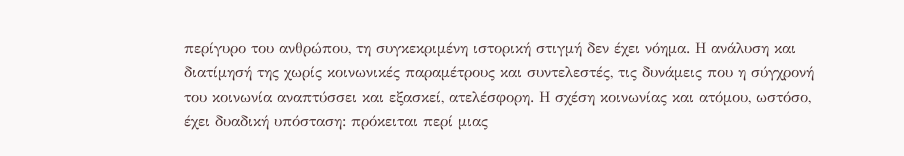περίγυρο του ανθρώπου, τη συγκεκριμένη ιστορική στιγμή δεν έχει νόημα. Η ανάλυση και διατίμησή της χωρίς κοινωνικές παραμέτρους και συντελεστές, τις δυνάμεις που η σύγχρονή του κοινωνία αναπτύσσει και εξασκεί, ατελέσφορη. Η σχέση κοινωνίας και ατόμου, ωστόσο, έχει δυαδική υπόσταση: πρόκειται περί μιας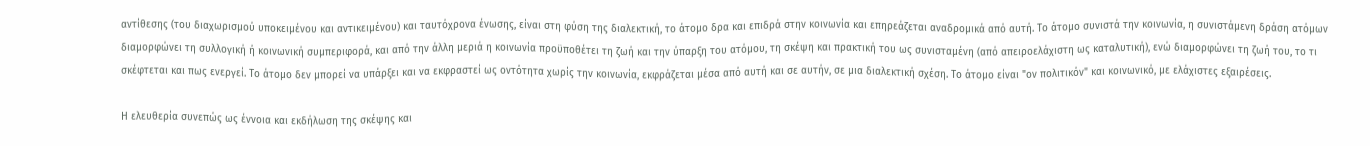αντίθεσης (του διαχωρισμού υποκειμένου και αντικειμένου) και ταυτόχρονα ένωσης, είναι στη φύση της διαλεκτική, το άτομο δρα και επιδρά στην κοινωνία και επηρεάζεται αναδρομικά από αυτή. Το άτομο συνιστά την κοινωνία, η συνιστάμενη δράση ατόμων διαμορφώνει τη συλλογική ή κοινωνική συμπεριφορά, και από την άλλη μεριά η κοινωνία προϋποθέτει τη ζωή και την ύπαρξη του ατόμου, τη σκέψη και πρακτική του ως συνισταμένη (από απειροελάχιστη ως καταλυτική), ενώ διαμορφώνει τη ζωή του, το τι σκέφτεται και πως ενεργεί. Το άτομο δεν μπορεί να υπάρξει και να εκφραστεί ως οντότητα χωρίς την κοινωνία, εκφράζεται μέσα από αυτή και σε αυτήν, σε μια διαλεκτική σχέση. Το άτομο είναι "ον πολιτικόν" και κοινωνικό, με ελάχιστες εξαιρέσεις.

Η ελευθερία συνεπώς ως έννοια και εκδήλωση της σκέψης και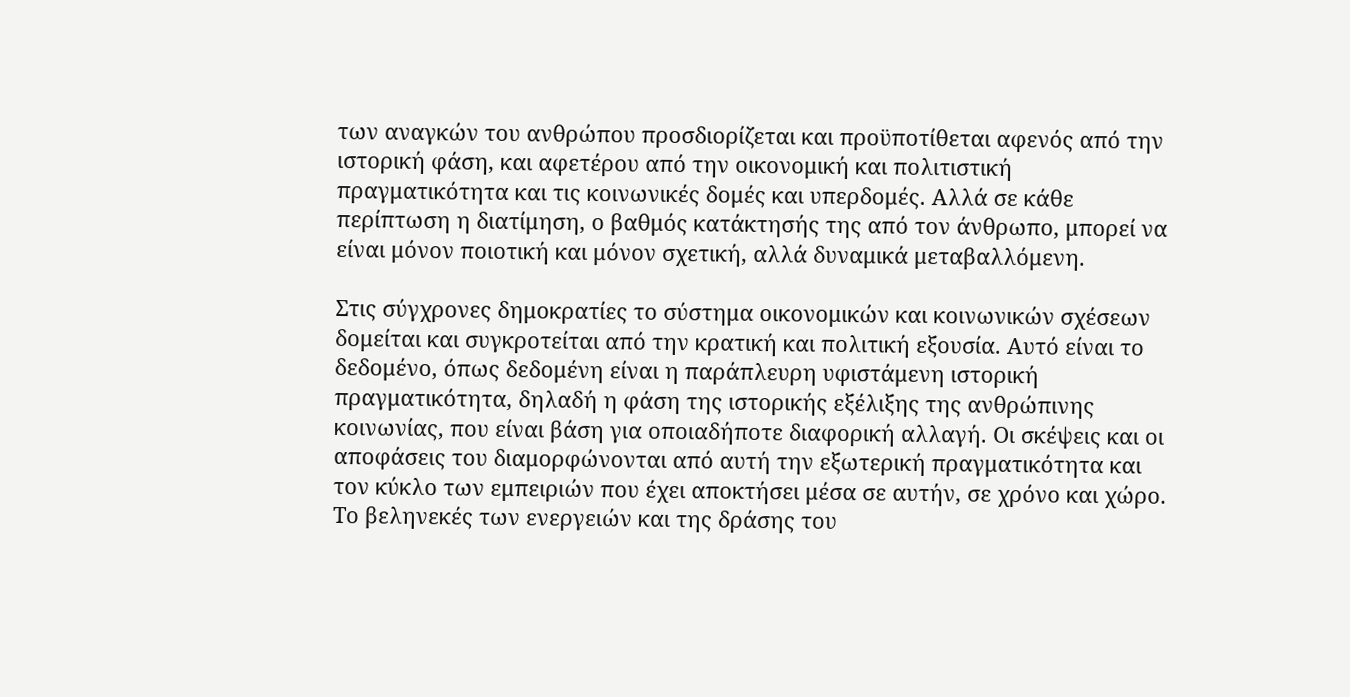των αναγκών του ανθρώπου προσδιορίζεται και προϋποτίθεται αφενός από την ιστορική φάση, και αφετέρου από την οικονομική και πολιτιστική πραγματικότητα και τις κοινωνικές δομές και υπερδομές. Αλλά σε κάθε περίπτωση η διατίμηση, ο βαθμός κατάκτησής της από τον άνθρωπο, μπορεί να είναι μόνον ποιοτική και μόνον σχετική, αλλά δυναμικά μεταβαλλόμενη.

Στις σύγχρονες δημοκρατίες το σύστημα οικονομικών και κοινωνικών σχέσεων δομείται και συγκροτείται από την κρατική και πολιτική εξουσία. Αυτό είναι το δεδομένο, όπως δεδομένη είναι η παράπλευρη υφιστάμενη ιστορική πραγματικότητα, δηλαδή η φάση της ιστορικής εξέλιξης της ανθρώπινης κοινωνίας, που είναι βάση για οποιαδήποτε διαφορική αλλαγή. Οι σκέψεις και οι αποφάσεις του διαμορφώνονται από αυτή την εξωτερική πραγματικότητα και τον κύκλο των εμπειριών που έχει αποκτήσει μέσα σε αυτήν, σε χρόνο και χώρο. Το βεληνεκές των ενεργειών και της δράσης του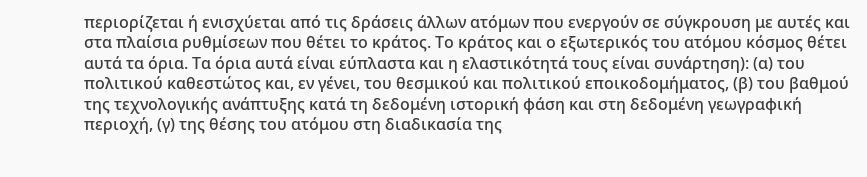περιορίζεται ή ενισχύεται από τις δράσεις άλλων ατόμων που ενεργούν σε σύγκρουση με αυτές και στα πλαίσια ρυθμίσεων που θέτει το κράτος. Το κράτος και ο εξωτερικός του ατόμου κόσμος θέτει αυτά τα όρια. Τα όρια αυτά είναι εύπλαστα και η ελαστικότητά τους είναι συνάρτηση): (α) του πολιτικού καθεστώτος και, εν γένει, του θεσμικού και πολιτικού εποικοδομήματος, (β) του βαθμού της τεχνολογικής ανάπτυξης κατά τη δεδομένη ιστορική φάση και στη δεδομένη γεωγραφική περιοχή, (γ) της θέσης του ατόμου στη διαδικασία της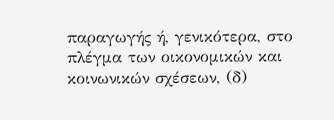παραγωγής ή, γενικότερα, στο πλέγμα των οικονομικών και κοινωνικών σχέσεων, (δ)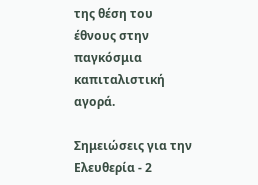της θέση του έθνους στην παγκόσμια καπιταλιστική αγορά.

Σημειώσεις για την Ελευθερία - 2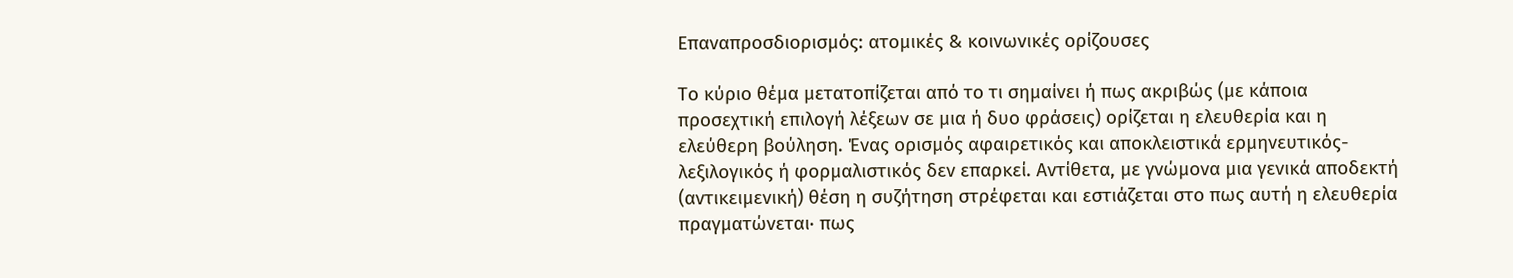Επαναπροσδιορισμός: ατομικές & κοινωνικές ορίζουσες

Το κύριο θέμα μετατοπίζεται από το τι σημαίνει ή πως ακριβώς (με κάποια προσεχτική επιλογή λέξεων σε μια ή δυο φράσεις) ορίζεται η ελευθερία και η ελεύθερη βούληση. Ένας ορισμός αφαιρετικός και αποκλειστικά ερμηνευτικός-λεξιλογικός ή φορμαλιστικός δεν επαρκεί. Αντίθετα, με γνώμονα μια γενικά αποδεκτή (αντικειμενική) θέση η συζήτηση στρέφεται και εστιάζεται στο πως αυτή η ελευθερία πραγματώνεται∙ πως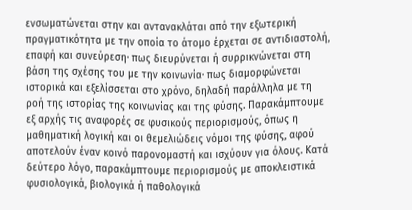ενσωματώνεται στην και αντανακλάται από την εξωτερική πραγματικότητα με την οποία το άτομο έρχεται σε αντιδιαστολή, επαφή και συνεύρεση∙ πως διευρύνεται ή συρρικνώνεται στη βάση της σχέσης του με την κοινωνία∙ πως διαμορφώνεται ιστορικά και εξελίσσεται στο χρόνο, δηλαδή παράλληλα με τη ροή της ιστορίας της κοινωνίας και της φύσης. Παρακάμπτουμε εξ αρχής τις αναφορές σε φυσικούς περιορισμούς, όπως η μαθηματική λογική και οι θεμελιώδεις νόμοι της φύσης, αφού αποτελούν έναν κοινό παρονομαστή και ισχύουν για όλους. Κατά δεύτερο λόγο, παρακάμπτουμε περιορισμούς με αποκλειστικά φυσιολογικά, βιολογικά ή παθολογικά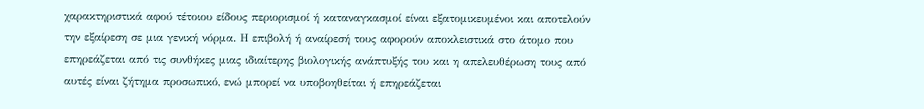χαρακτηριστικά αφού τέτοιου είδους περιορισμοί ή καταναγκασμοί είναι εξατομικευμένοι και αποτελούν την εξαίρεση σε μια γενική νόρμα. Η επιβολή ή αναίρεσή τους αφορούν αποκλειστικά στο άτομο που επηρεάζεται από τις συνθήκες μιας ιδιαίτερης βιολογικής ανάπτυξής του και η απελευθέρωση τους από αυτές είναι ζήτημα προσωπικό, ενώ μπορεί να υποβοηθείται ή επηρεάζεται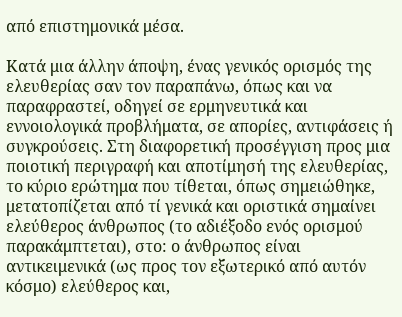από επιστημονικά μέσα.

Κατά μια άλλην άποψη, ένας γενικός ορισμός της ελευθερίας σαν τον παραπάνω, όπως και να παραφραστεί, οδηγεί σε ερμηνευτικά και εννοιολογικά προβλήματα, σε απορίες, αντιφάσεις ή συγκρούσεις. Στη διαφορετική προσέγγιση προς μια ποιοτική περιγραφή και αποτίμησή της ελευθερίας, το κύριο ερώτημα που τίθεται, όπως σημειώθηκε, μετατοπίζεται από τί γενικά και οριστικά σημαίνει ελεύθερος άνθρωπος (το αδιέξοδο ενός ορισμού παρακάμπτεται), στο: ο άνθρωπος είναι αντικειμενικά (ως προς τον εξωτερικό από αυτόν κόσμο) ελεύθερος και,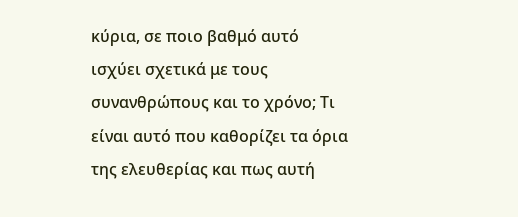κύρια, σε ποιο βαθμό αυτό ισχύει σχετικά με τους συνανθρώπους και το χρόνο; Τι είναι αυτό που καθορίζει τα όρια της ελευθερίας και πως αυτή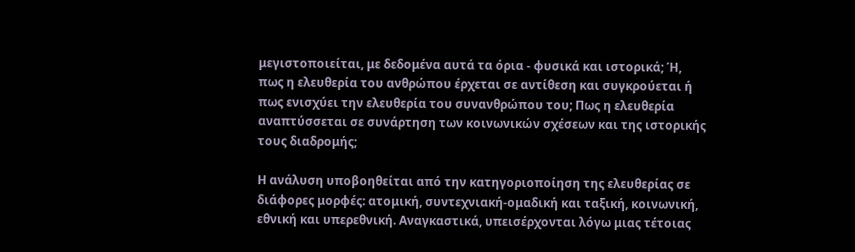μεγιστοποιείται, με δεδομένα αυτά τα όρια - φυσικά και ιστορικά; Ή, πως η ελευθερία του ανθρώπου έρχεται σε αντίθεση και συγκρούεται ή πως ενισχύει την ελευθερία του συνανθρώπου του; Πως η ελευθερία αναπτύσσεται σε συνάρτηση των κοινωνικών σχέσεων και της ιστορικής τους διαδρομής;

Η ανάλυση υποβοηθείται από την κατηγοριοποίηση της ελευθερίας σε διάφορες μορφές: ατομική, συντεχνιακή-ομαδική και ταξική, κοινωνική, εθνική και υπερεθνική. Αναγκαστικά, υπεισέρχονται λόγω μιας τέτοιας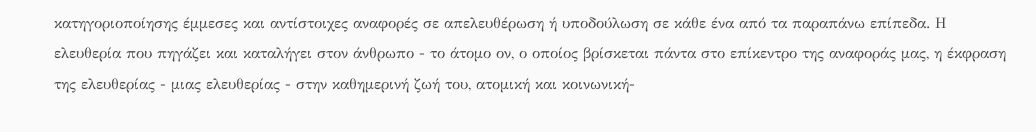κατηγοριοποίησης έμμεσες και αντίστοιχες αναφορές σε απελευθέρωση ή υποδούλωση σε κάθε ένα από τα παραπάνω επίπεδα. Η ελευθερία που πηγάζει και καταλήγει στον άνθρωπο - το άτομο ον, ο οποίος βρίσκεται πάντα στο επίκεντρο της αναφοράς μας, η έκφραση της ελευθερίας - μιας ελευθερίας - στην καθημερινή ζωή του, ατομική και κοινωνική-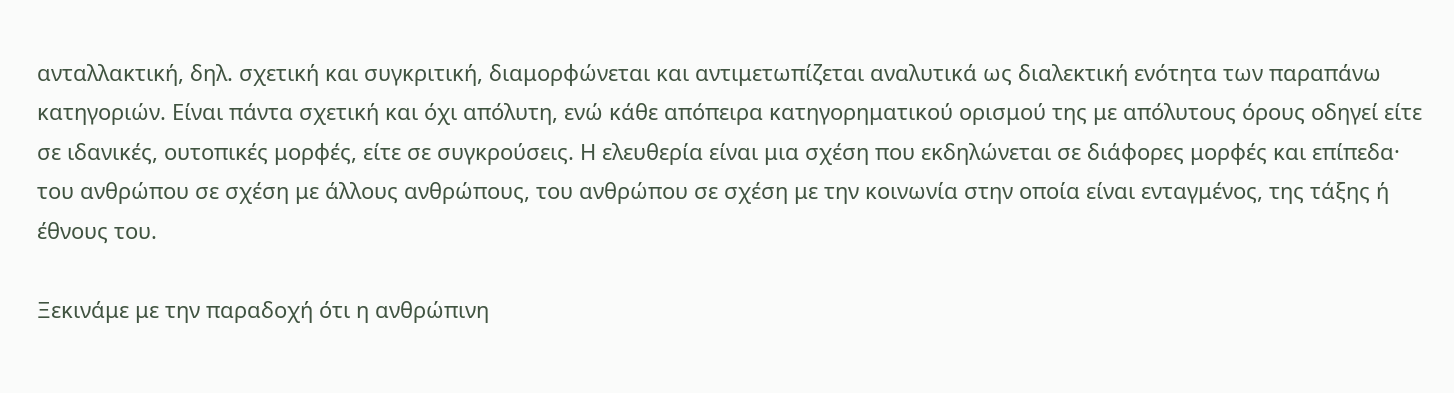ανταλλακτική, δηλ. σχετική και συγκριτική, διαμορφώνεται και αντιμετωπίζεται αναλυτικά ως διαλεκτική ενότητα των παραπάνω κατηγοριών. Είναι πάντα σχετική και όχι απόλυτη, ενώ κάθε απόπειρα κατηγορηματικού ορισμού της με απόλυτους όρους οδηγεί είτε σε ιδανικές, ουτοπικές μορφές, είτε σε συγκρούσεις. Η ελευθερία είναι μια σχέση που εκδηλώνεται σε διάφορες μορφές και επίπεδα· του ανθρώπου σε σχέση με άλλους ανθρώπους, του ανθρώπου σε σχέση με την κοινωνία στην οποία είναι ενταγμένος, της τάξης ή έθνους του.

Ξεκινάμε με την παραδοχή ότι η ανθρώπινη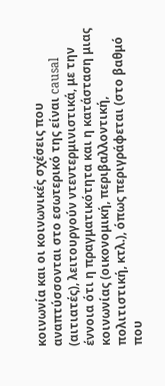κοινωνία και οι κοινωνικές σχέσεις που αναπτύσσονται στο εσωτερικό της είναι causal (αιτιατές), λειτουργούν ντεντερμινιστικά, με την έννοια ότι η πραγματικότητα και η κατάσταση μιας κοινωνίας (οικονομική, περιβαλλοντική, πολιτιστική, κτλ.), όπως περιγράφεται (στο βαθμό που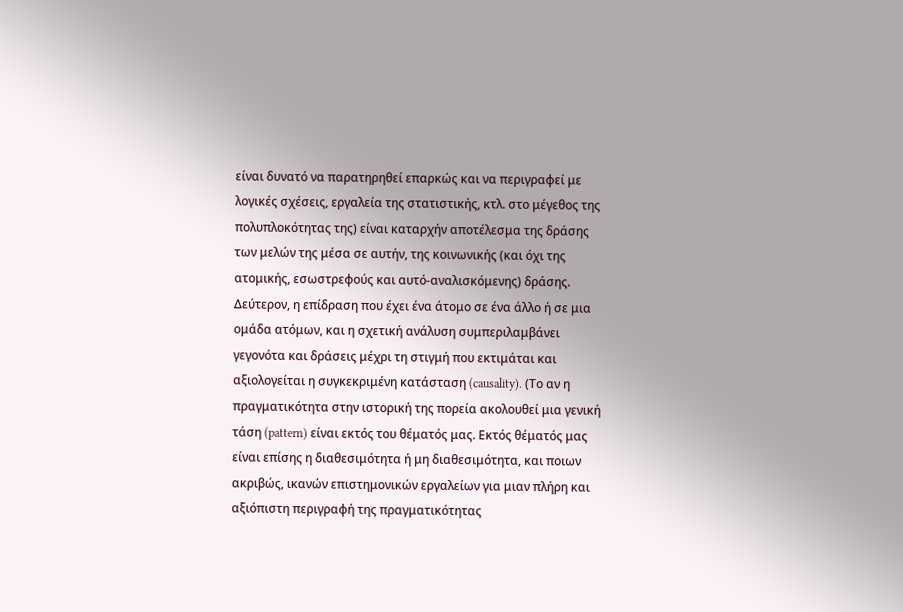είναι δυνατό να παρατηρηθεί επαρκώς και να περιγραφεί με λογικές σχέσεις, εργαλεία της στατιστικής, κτλ. στο μέγεθος της πολυπλοκότητας της) είναι καταρχήν αποτέλεσμα της δράσης των μελών της μέσα σε αυτήν, της κοινωνικής (και όχι της ατομικής, εσωστρεφούς και αυτό-αναλισκόμενης) δράσης. Δεύτερον, η επίδραση που έχει ένα άτομο σε ένα άλλο ή σε μια ομάδα ατόμων, και η σχετική ανάλυση συμπεριλαμβάνει γεγονότα και δράσεις μέχρι τη στιγμή που εκτιμάται και αξιολογείται η συγκεκριμένη κατάσταση (causality). (Το αν η πραγματικότητα στην ιστορική της πορεία ακολουθεί μια γενική τάση (pattern) είναι εκτός του θέματός μας. Εκτός θέματός μας είναι επίσης η διαθεσιμότητα ή μη διαθεσιμότητα, και ποιων ακριβώς, ικανών επιστημονικών εργαλείων για μιαν πλήρη και αξιόπιστη περιγραφή της πραγματικότητας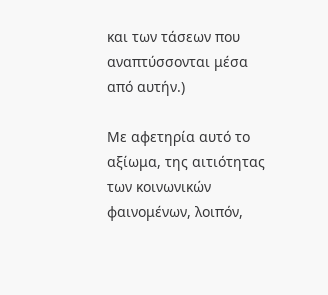και των τάσεων που αναπτύσσονται μέσα από αυτήν.)

Με αφετηρία αυτό το αξίωμα, της αιτιότητας των κοινωνικών φαινομένων, λοιπόν,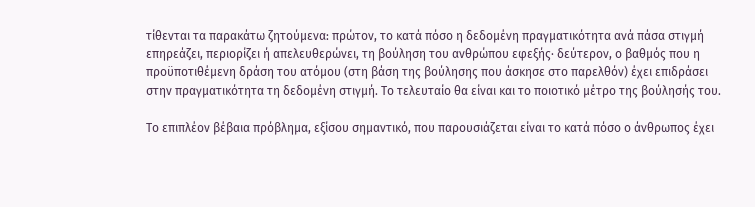τίθενται τα παρακάτω ζητούμενα: πρώτον, το κατά πόσο η δεδομένη πραγματικότητα ανά πάσα στιγμή επηρεάζει, περιορίζει ή απελευθερώνει, τη βούληση του ανθρώπου εφεξής∙ δεύτερον, ο βαθμός που η προϋποτιθέμενη δράση του ατόμου (στη βάση της βούλησης που άσκησε στο παρελθόν) έχει επιδράσει στην πραγματικότητα τη δεδομένη στιγμή. Το τελευταίο θα είναι και το ποιοτικό μέτρο της βούλησής του.

Το επιπλέον βέβαια πρόβλημα, εξίσου σημαντικό, που παρουσιάζεται είναι το κατά πόσο ο άνθρωπος έχει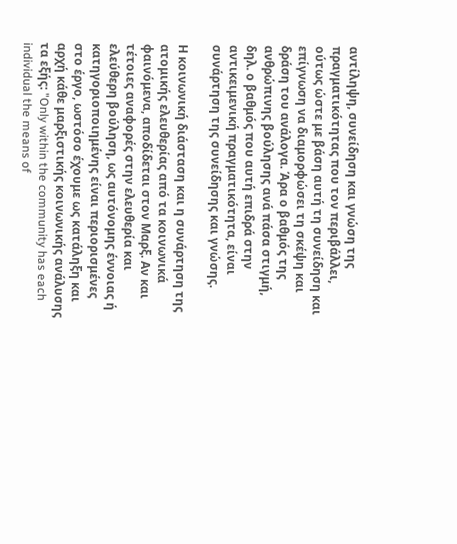αντίληψη, συνείδηση και γνώση της πραγματικότητας που τον περιβάλλει, ούτως ώστε με βάση αυτή τη συνείδηση και επίγνωση να διαμορφώσει τη σκέψη και δράση του ανάλογα. Άρα ο βαθμός της ανθρώπινης βούλησης ανά πάσα στιγμή, δηλ. ο βαθμός που αυτή επιδρά στην αντικειμενική πραγματικότητα, είναι συνάρτηση της συνείδησης και γνώσης.

Η κοινωνική διάσταση και η συνάρτηση της ατομικής ελευθερίας από τα κοινωνικά φαινόμενα, αποδίδεται στον Μαρξ. Αν και τέτοιες αναφορές στην ελευθερία και ελεύθερη βούληση, ως αυτόνομης έννοιας ή κατηγοριοποιημένης είναι περιορισμένες στο έργο, ωστόσο έχουμε ως κατάληξη και αρχή κάθε μαρξιστικής κοινωνικής ανάλυσης τα εξής: "Only within the community has each individual the means of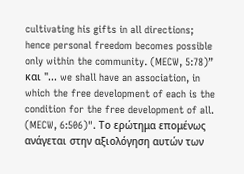cultivating his gifts in all directions; hence personal freedom becomes possible only within the community. (MECW, 5:78)” και "... we shall have an association, in which the free development of each is the condition for the free development of all. (MECW, 6:506)". Το ερώτημα επομένως ανάγεται στην αξιολόγηση αυτών των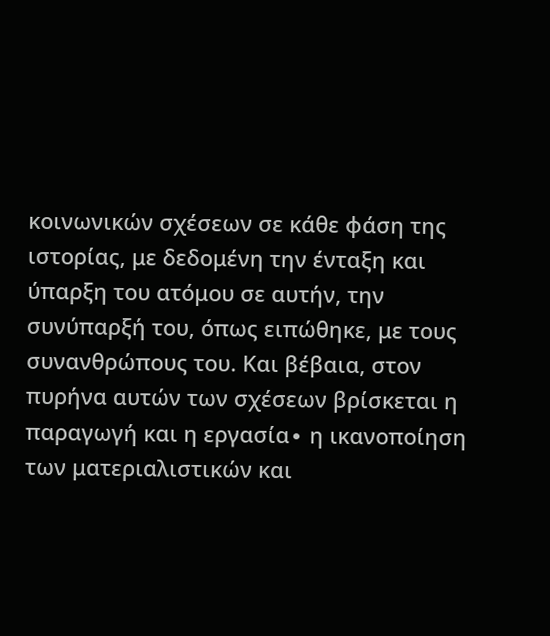κοινωνικών σχέσεων σε κάθε φάση της ιστορίας, με δεδομένη την ένταξη και ύπαρξη του ατόμου σε αυτήν, την συνύπαρξή του, όπως ειπώθηκε, με τους συνανθρώπους του. Και βέβαια, στον πυρήνα αυτών των σχέσεων βρίσκεται η παραγωγή και η εργασία∙ η ικανοποίηση των ματεριαλιστικών και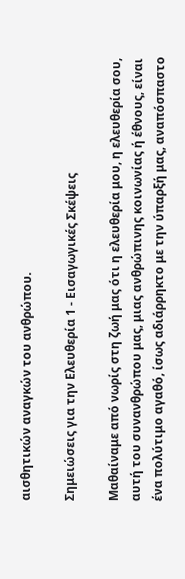αισθητικών αναγκών του ανθρώπου.

Σημειώσεις για την Ελευθερία 1 - Εισαγωγικές Σκέψεις

Μαθαίναμε από νωρίς στη ζωή μας ότι η ελευθερία μου, η ελευθερία σου, αυτή του συνανθρώπου μας, μιας ανθρώπινης κοινωνίας ή έθνους, είναι ένα πολύτιμο αγαθό, ίσως αδιάρρηκτο με την ύπαρξή μας, αναπόσπαστο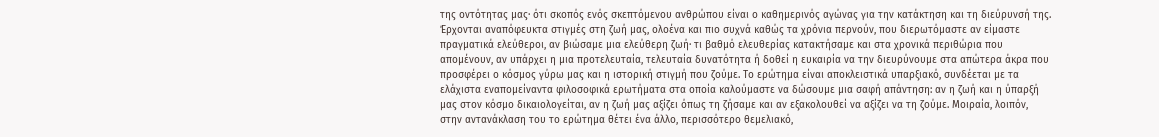της οντότητας μας∙ ότι σκοπός ενός σκεπτόμενου ανθρώπου είναι ο καθημερινός αγώνας για την κατάκτηση και τη διεύρυνσή της. Έρχονται αναπόφευκτα στιγμές στη ζωή μας, ολοένα και πιο συχνά καθώς τα χρόνια περνούν, που διερωτόμαστε αν είμαστε πραγματικά ελεύθεροι, αν βιώσαμε μια ελεύθερη ζωή∙ τι βαθμό ελευθερίας κατακτήσαμε και στα χρονικά περιθώρια που απομένουν, αν υπάρχει η μια προτελευταία, τελευταία δυνατότητα ή δοθεί η ευκαιρία να την διευρύνουμε στα απώτερα άκρα που προσφέρει ο κόσμος γύρω μας και η ιστορική στιγμή που ζούμε. Το ερώτημα είναι αποκλειστικά υπαρξιακό, συνδέεται με τα ελάχιστα εναπομείναντα φιλοσοφικά ερωτήματα στα οποία καλούμαστε να δώσουμε μια σαφή απάντηση: αν η ζωή και η ύπαρξή μας στον κόσμο δικαιολογείται, αν η ζωή μας αξίζει όπως τη ζήσαμε και αν εξακολουθεί να αξίζει να τη ζούμε. Μοιραία, λοιπόν, στην αντανάκλαση του το ερώτημα θέτει ένα άλλο, περισσότερο θεμελιακό,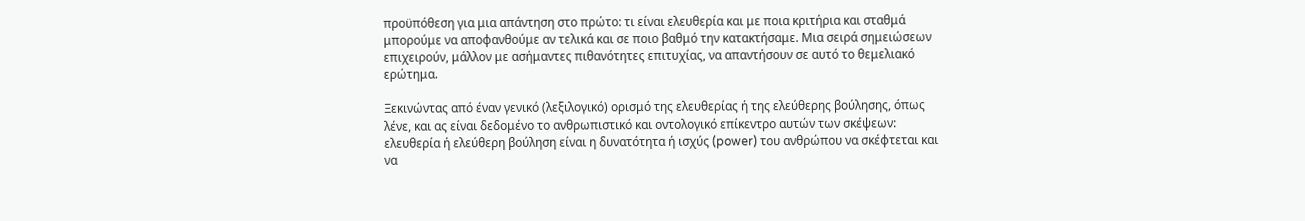προϋπόθεση για μια απάντηση στο πρώτο: τι είναι ελευθερία και με ποια κριτήρια και σταθμά μπορούμε να αποφανθούμε αν τελικά και σε ποιο βαθμό την κατακτήσαμε. Μια σειρά σημειώσεων επιχειρούν, μάλλον με ασήμαντες πιθανότητες επιτυχίας, να απαντήσουν σε αυτό το θεμελιακό ερώτημα.

Ξεκινώντας από έναν γενικό (λεξιλογικό) ορισμό της ελευθερίας ή της ελεύθερης βούλησης, όπως λένε, και ας είναι δεδομένο το ανθρωπιστικό και οντολογικό επίκεντρο αυτών των σκέψεων: ελευθερία ή ελεύθερη βούληση είναι η δυνατότητα ή ισχύς (power) του ανθρώπου να σκέφτεται και να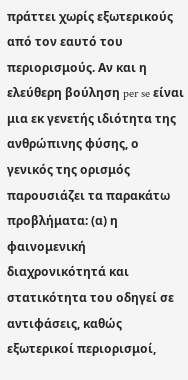πράττει χωρίς εξωτερικούς από τον εαυτό του περιορισμούς. Αν και η ελεύθερη βούληση per se είναι μια εκ γενετής ιδιότητα της ανθρώπινης φύσης, ο γενικός της ορισμός παρουσιάζει τα παρακάτω προβλήματα: (α) η φαινομενική διαχρονικότητά και στατικότητα του οδηγεί σε αντιφάσεις, καθώς εξωτερικοί περιορισμοί,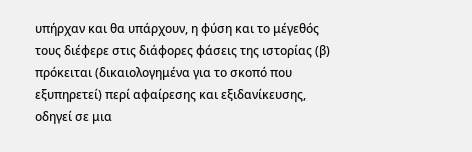υπήρχαν και θα υπάρχουν, η φύση και το μέγεθός τους διέφερε στις διάφορες φάσεις της ιστορίας (β) πρόκειται (δικαιολογημένα για το σκοπό που εξυπηρετεί) περί αφαίρεσης και εξιδανίκευσης, οδηγεί σε μια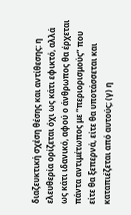διαζευκτική σχέση θέσης και αντίθεσης: η ελευθερία ορίζεται όχι ως κάτι εφικτό, αλλά ως κάτι ιδανικό, αφού ο άνθρωπος θα έρχεται πάντα αντιμέτωπος με “περιορισμούς” που είτε θα ξεπερνά, είτε θα υποτάσσεται και καταπιέζεται από αυτούς; (γ) η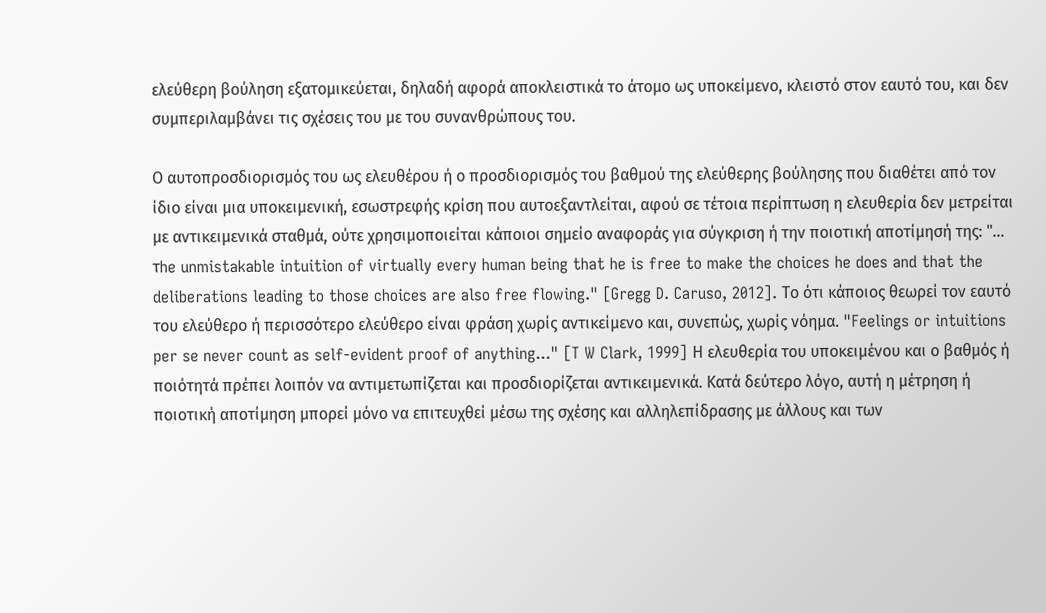ελεύθερη βούληση εξατομικεύεται, δηλαδή αφορά αποκλειστικά το άτομο ως υποκείμενο, κλειστό στον εαυτό του, και δεν συμπεριλαμβάνει τις σχέσεις του με του συνανθρώπους του.

Ο αυτοπροσδιορισμός του ως ελευθέρου ή ο προσδιορισμός του βαθμού της ελεύθερης βούλησης που διαθέτει από τον ίδιο είναι μια υποκειμενική, εσωστρεφής κρίση που αυτοεξαντλείται, αφού σε τέτοια περίπτωση η ελευθερία δεν μετρείται με αντικειμενικά σταθμά, ούτε χρησιμοποιείται κάποιοι σημείο αναφοράς για σύγκριση ή την ποιοτική αποτίμησή της: "... τhe unmistakable intuition of virtually every human being that he is free to make the choices he does and that the deliberations leading to those choices are also free flowing." [Gregg D. Caruso, 2012]. Το ότι κάποιος θεωρεί τον εαυτό του ελεύθερο ή περισσότερο ελεύθερο είναι φράση χωρίς αντικείμενο και, συνεπώς, χωρίς νόημα. "Feelings or intuitions per se never count as self-evident proof of anything..." [T W Clark, 1999] Η ελευθερία του υποκειμένου και ο βαθμός ή ποιότητά πρέπει λοιπόν να αντιμετωπίζεται και προσδιορίζεται αντικειμενικά. Κατά δεύτερο λόγο, αυτή η μέτρηση ή ποιοτική αποτίμηση μπορεί μόνο να επιτευχθεί μέσω της σχέσης και αλληλεπίδρασης με άλλους και των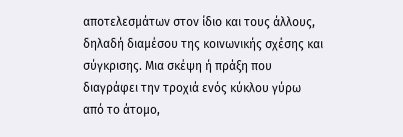αποτελεσμάτων στον ίδιο και τους άλλους, δηλαδή διαμέσου της κοινωνικής σχέσης και σύγκρισης. Μια σκέψη ή πράξη που διαγράφει την τροχιά ενός κύκλου γύρω από το άτομο,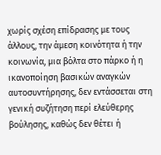χωρίς σχέση επίδρασης με τους άλλους, την άμεση κοινότητα ή την κοινωνία, μια βόλτα στο πάρκο ή η ικανοποίηση βασικών αναγκών αυτοσυντήρησης, δεν εντάσσεται στη γενική συζήτηση περί ελεύθερης βούλησης, καθώς δεν θέτει ή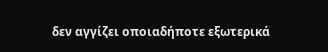δεν αγγίζει οποιαδήποτε εξωτερικά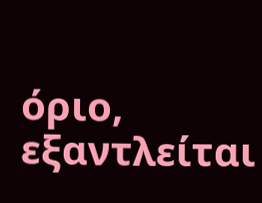όριο, εξαντλείται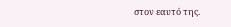στον εαυτό της.